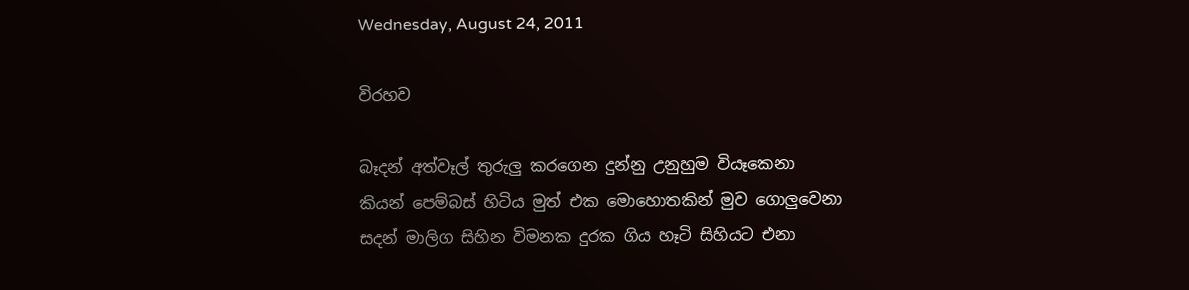Wednesday, August 24, 2011

විරහව

බෑදන් අත්වෑල් තුරුලු කරගෙන දුන්නු උනුහුම වියෑකෙනා
කියන් පෙම්බස් හිටිය මුත් එක මොහොතකින් මුව ගොලුවෙනා
සදන් මාලිග සිහින විමනක දුරක ගිය හෑටි සිහියට එනා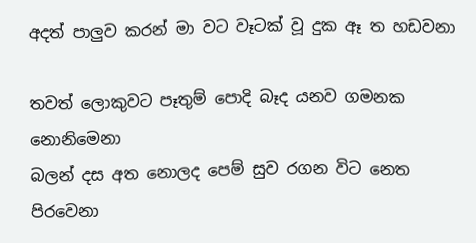අදත් පාලුව කරන් මා වට වෑටක් වූ දුක ඈ ත හඩවනා

තවත් ලොකුවට පෑතුම් පොදි බෑද යනව ගමනක නොනිමෙනා
බලන් දස අත නොලද පෙම් සුව රගන විට නෙත පිරවෙනා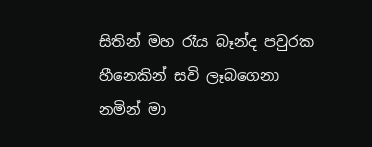සිතින් මහ රෑය බෑන්ද පවුරක හීනෙකින් සවි ලෑබගෙනා
නමින් මා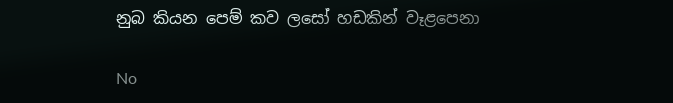නුබ කියන පෙම් කව ලසෝ හඩකින් වෑළපෙනා

No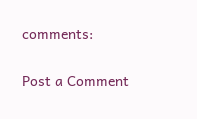comments:

Post a Comment